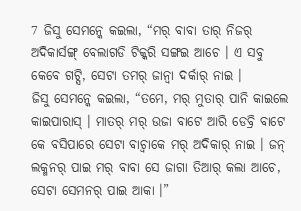7 ଜିସୁ ସେମନ୍କେ କଇଲା, “ମର୍ ବାବା ତାର୍ ନିଜର୍ ଅଦିକାର୍ସଙ୍ଗ୍ ବେଲାଗଡି ଟିକ୍କରି ସଙ୍ଗଇ ଆଚେ । ଏ ସବୁ କେବେ ଗଟ୍ସି, ସେଟା ତମର୍ ଜାନ୍ବା ଦର୍କାର୍ ନାଇ ।
ଜିସୁ ସେମନ୍କେ କଇଲା, “ତମେ, ମର୍ ମୁତାର୍ ପାନି କାଇଲେ କାଇପାରାସ୍ । ମାତର୍ ମର୍ ଉଜା ବାଟେ ଆରି ଡେବ୍ରି ବାଟେ କେ ବସିପାରେ ସେଟା ବାଚ୍ବାକେ ମର୍ ଅଦିକାର୍ ନାଇ । ଜନ୍ ଲକ୍ମନର୍ ପାଇ ମର୍ ବାବା ସେ ଜାଗା ତିଆର୍ କଲା ଆଚେ, ସେଟା ସେମନର୍ ପାଇ ଆକା ।”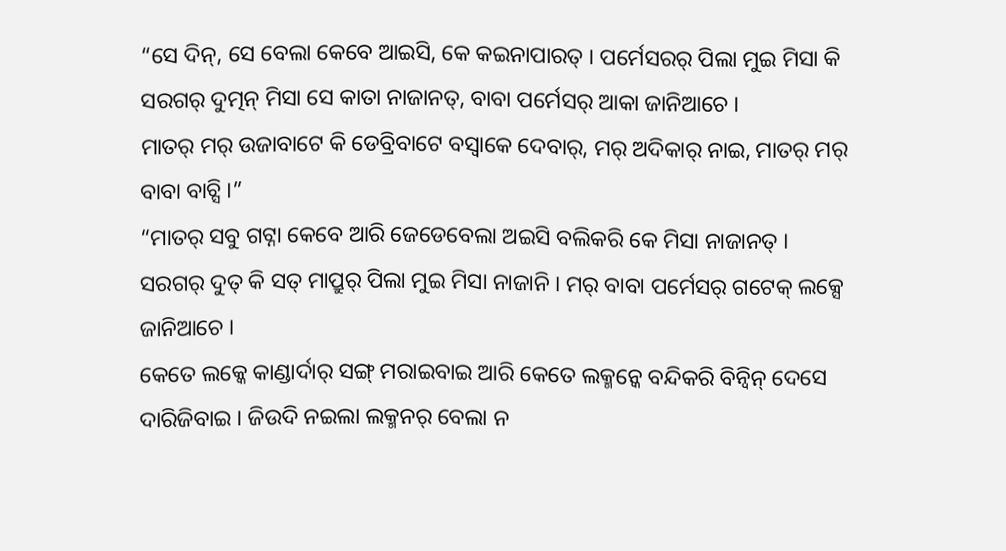“ସେ ଦିନ୍, ସେ ବେଲା କେବେ ଆଇସି, କେ କଇନାପାରତ୍ । ପର୍ମେସରର୍ ପିଲା ମୁଇ ମିସା କି ସରଗର୍ ଦୁତ୍ମନ୍ ମିସା ସେ କାତା ନାଜାନତ୍, ବାବା ପର୍ମେସର୍ ଆକା ଜାନିଆଚେ ।
ମାତର୍ ମର୍ ଉଜାବାଟେ କି ଡେବ୍ରିବାଟେ ବସ୍ବାକେ ଦେବାର୍, ମର୍ ଅଦିକାର୍ ନାଇ, ମାତର୍ ମର୍ ବାବା ବାଚ୍ସି ।”
“ମାତର୍ ସବୁ ଗଟ୍ନା କେବେ ଆରି ଜେଡେବେଲା ଅଇସି ବଲିକରି କେ ମିସା ନାଜାନତ୍ । ସରଗର୍ ଦୁତ୍ କି ସତ୍ ମାପ୍ରୁର୍ ପିଲା ମୁଇ ମିସା ନାଜାନି । ମର୍ ବାବା ପର୍ମେସର୍ ଗଟେକ୍ ଲକ୍ସେ ଜାନିଆଚେ ।
କେତେ ଲକ୍କେ କାଣ୍ଡାର୍ଦାର୍ ସଙ୍ଗ୍ ମରାଇବାଇ ଆରି କେତେ ଲକ୍ମନ୍କେ ବନ୍ଦିକରି ବିନ୍ବିନ୍ ଦେସେ ଦାରିଜିବାଇ । ଜିଉଦି ନଇଲା ଲକ୍ମନର୍ ବେଲା ନ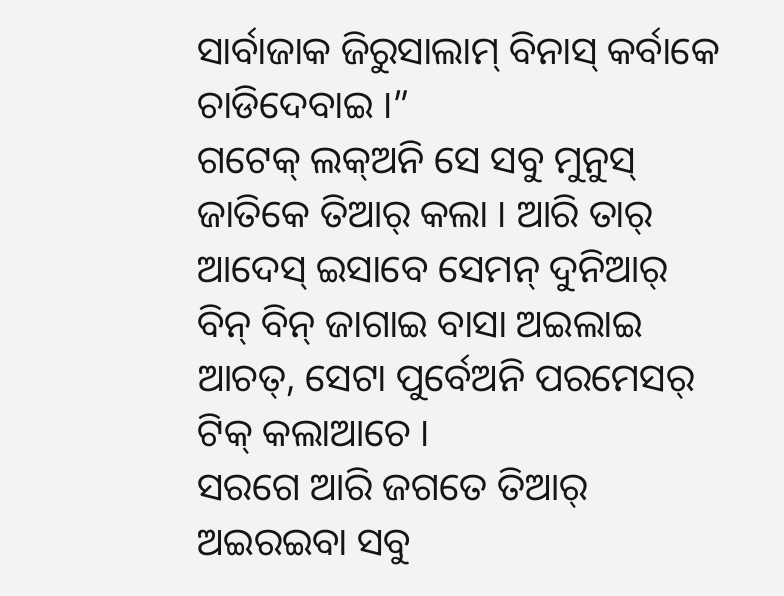ସାର୍ବାଜାକ ଜିରୁସାଲାମ୍ ବିନାସ୍ କର୍ବାକେ ଚାଡିଦେବାଇ ।”
ଗଟେକ୍ ଲକ୍ଅନି ସେ ସବୁ ମୁନୁସ୍ ଜାତିକେ ତିଆର୍ କଲା । ଆରି ତାର୍ ଆଦେସ୍ ଇସାବେ ସେମନ୍ ଦୁନିଆର୍ ବିନ୍ ବିନ୍ ଜାଗାଇ ବାସା ଅଇଲାଇ ଆଚତ୍, ସେଟା ପୁର୍ବେଅନି ପରମେସର୍ ଟିକ୍ କଲାଆଚେ ।
ସରଗେ ଆରି ଜଗତେ ତିଆର୍ ଅଇରଇବା ସବୁ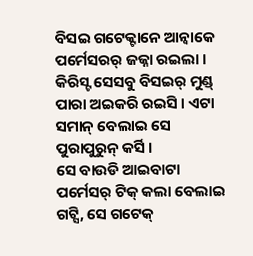ବିସଇ ଗଟେକ୍ଟାନେ ଆନ୍ବାକେ ପର୍ମେସରର୍ ଜଜ୍ନା ରଇଲା । କିରିସ୍ଟ ସେସବୁ ବିସଇର୍ ମୁଣ୍ଡ୍ ପାରା ଅଇକରି ରଇସି । ଏଟା ସମାନ୍ ବେଲାଇ ସେ ପୁରାପୁରୁନ୍ କର୍ସି ।
ସେ ବାଉଡି ଆଇବାଟା ପର୍ମେସର୍ ଟିକ୍ କଲା ବେଲାଇ ଗଟ୍ସି, ସେ ଗଟେକ୍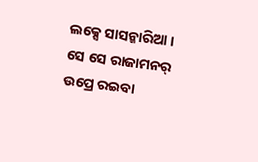ଲକ୍ସେ ସାସନ୍କାରିଆ । ସେ ସେ ରାଜାମନର୍ ଉପ୍ରେ ରଇବା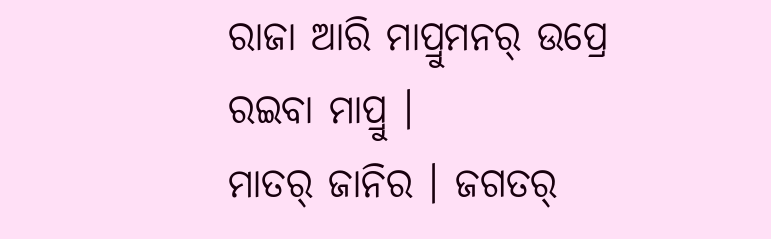ରାଜା ଆରି ମାପ୍ରୁମନର୍ ଉପ୍ରେ ରଇବା ମାପ୍ରୁ ।
ମାତର୍ ଜାନିର । ଜଗତର୍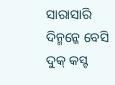ସାରାସାରି ଦିନ୍ମନ୍କେ ବେସି ଦୁକ୍ କସ୍ଟ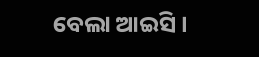ବେଲା ଆଇସି ।